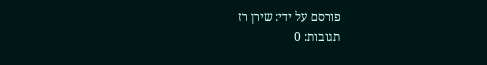פורסם על ידי: שירן רז
תגובות: 0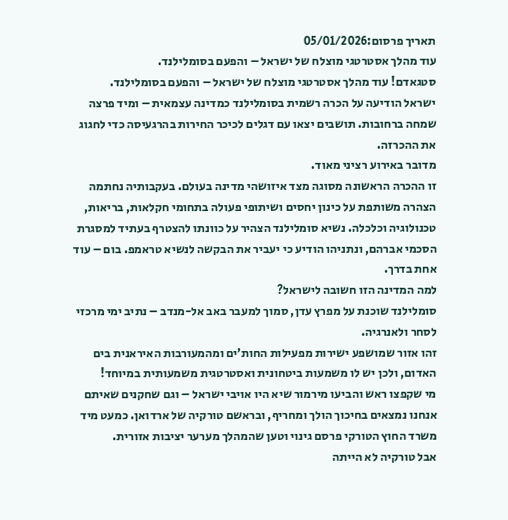תאריך פרסום:05/01/2026
עוד מהלך אסטרטגי מוצלח של ישראל – והפעם בסומלילנד.
סטגאדם! עוד מהלך אסטרטגי מוצלח של ישראל – והפעם בסומלילנד.
ישראל הודיעה על הכרה רשמית בסומלילנד כמדינה עצמאית – ומיד פרצה שמחה ברחובות. תושבים יצאו עם דגלים לכיכר החירות בהרגעיסה כדי לחגוג את ההכרזה.
מדובר באירוע רציני מאוד.
זו ההכרה הראשונה מסוגה מצד איזושהי מדינה בעולם. בעקבותיה נחתמה הצהרה משותפת על כינון יחסים ושיתופי פעולה בתחומי חקלאות, בריאות, טכנולוגיה וכלכלה. נשיא סומלילנד הצהיר על כוונתו להצטרף בעתיד למסגרת הסכמי אברהם, ונתניהו הודיע כי יעביר את הבקשה לנשיא טראמפ. בום – עוד אחת בדרך.
למה המדינה הזו חשובה לישראל?
סומלילנד שוכנת על מפרץ עדן, סמוך למעבר באב אל-מנדב – נתיב ימי מרכזי לסחר ולאנרגיה.
זהו אזור שמושפע ישירות מפעילות החות’ים ומהמעורבות האיראנית בים האדום, ולכן יש לו משמעות ביטחונית ואסטרטגית משמעותית במיוחד!
מי שקפצו ראש והביעו מירמור שיא היו אויבי ישראל – וגם שחקנים שאיתם אנחנו נמצאים בחיכוך הולך ומחריף, ובראשם טורקיה של ארדואן. כמעט מיד משרד החוץ הטורקי פרסם גינוי וטען שהמהלך מערער יציבות אזורית.
אבל טורקיה לא הייתה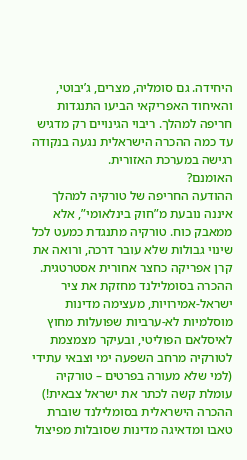היחידה. גם סומליה, מצרים, ג’יבוטי, והאיחוד האפריקאי הביעו התנגדות חריפה למהלך. ריבוי הגינויים רק מדגיש עד כמה ההכרה הישראלית נגעה בנקודה רגישה במערכת האזורית.
האומנם?
ההודעה החריפה של טורקיה למהלך איננה נובעת מ”חוק בינלאומי”, אלא ממאבק כוח. טורקיה מתנגדת כמעט לכל שינוי גבולות שלא עובר דרכה, ורואה את קרן אפריקה כחצר אחורית אסטרטגית. ההכרה בסומלילנד מחזקת את ציר ישראל-אמירויות, מעצימה מדינות מוסלמיות לא-ערביות שפועלות מחוץ לאיסלאם הפוליטי, ובעיקר מצמצמת לטורקיה מרחב השפעה ימי וצבאי עתידי (למי שלא מעורה בפרטים – טורקיה עומלת קשה לכתר את ישראל צבאית!)
ההכרה הישראלית בסומלילנד שוברת טאבו ומדאיגה מדינות שסובלות מפיצול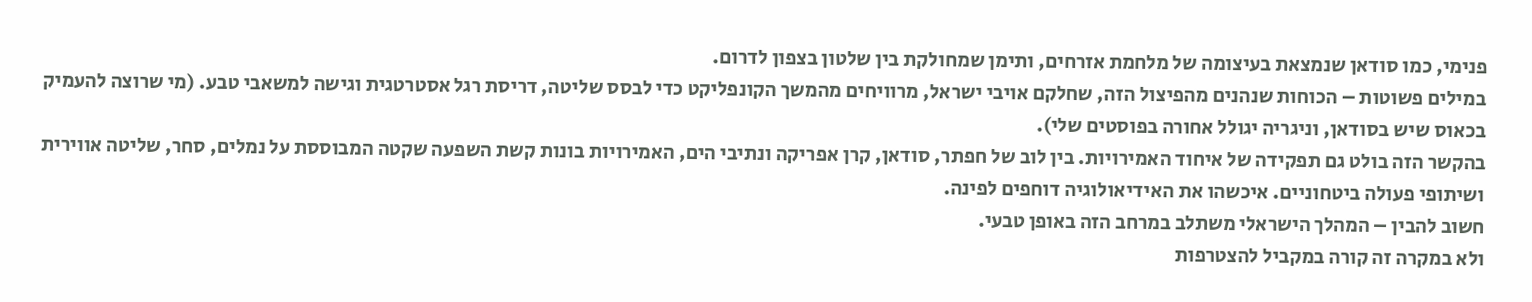פנימי, כמו סודאן שנמצאת בעיצומה של מלחמת אזרחים, ותימן שמחולקת בין שלטון בצפון לדרום.
במילים פשוטות – הכוחות שנהנים מהפיצול הזה, שחלקם אויבי ישראל, מרוויחים מהמשך הקונפליקט כדי לבסס שליטה, דריסת רגל אסטרטגית וגישה למשאבי טבע. (מי שרוצה להעמיק בכאוס שיש בסודאן, וניגריה יגולל אחורה בפוסטים שלי).
בהקשר הזה בולט גם תפקידה של איחוד האמירויות. בין לוב של חפתר, סודאן, קרן אפריקה ונתיבי הים, האמירויות בונות קשת השפעה שקטה המבוססת על נמלים, סחר, שליטה אווירית ושיתופי פעולה ביטחוניים. איכשהו את האידיאולוגיה דוחפים לפינה.
חשוב להבין – המהלך הישראלי משתלב במרחב הזה באופן טבעי.
ולא במקרה זה קורה במקביל להצטרפות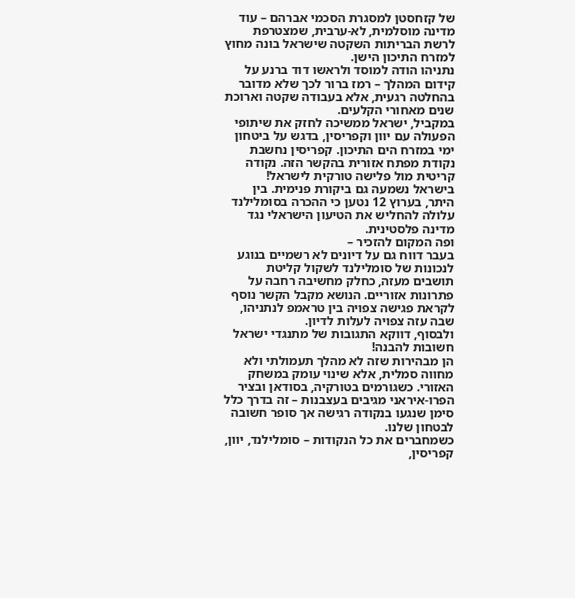של קזחסטן למסגרת הסכמי אברהם – עוד מדינה מוסלמית, לא-ערבית, שמצטרפת לרשת הבריתות השקטה שישראל בונה מחוץ למזרח התיכון הישן.
נתניהו הודה למוסד ולראשו דוד ברנע על קידום המהלך – רמז ברור לכך שלא מדובר בהחלטה רגעית, אלא בעבודה שקטה וארוכת שנים מאחורי הקלעים.
במקביל, ישראל ממשיכה לחזק את שיתופי הפעולה עם יוון וקפריסין, בדגש על ביטחון ימי במזרח הים התיכון. קפריסין נחשבת נקודת מפתח אזורית בהקשר הזה. נקודה קריטית מול פלישה טורקית לישראל!
בישראל נשמעה גם ביקורת פנימית. בין היתר, בערוץ 12 נטען כי ההכרה בסומלילנד עלולה להחליש את הטיעון הישראלי נגד מדינה פלסטינית.
ופה המקום להזכיר –
בעבר דווח גם על דיונים לא רשמיים בנוגע לנכונות של סומלילנד לשקול קליטת תושבים מעזה, כחלק מחשיבה רחבה על פתרונות אזוריים. הנושא מקבל הקשר נוסף לקראת פגישה צפויה בין טראמפ לנתניהו, שבה עזה צפויה לעלות לדיון.
ולבסוף, דווקא התגובות של מתנגדי ישראל חשובות להבנה!
הן מבהירות שזה לא מהלך תעמולתי ולא מחווה סמלית, אלא שינוי עומק במשחק האזורי. כשגורמים בטורקיה, בסודאן ובציר הפרו-איראני מגיבים בעצבנות – זה בדרך כלל סימן שנגעו בנקודה רגישה אך סופר חשובה לבטחון שלנו.
כשמחברים את כל הנקודות – סומלילנד, יוון, קפריסין,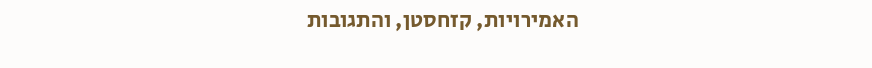האמירויות, קזחסטן, והתגובות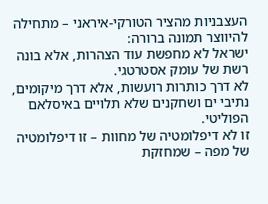העצבניות מהציר הטורקי-איראני – מתחילה להיווצר תמונה ברורה:
ישראל לא מחפשת עוד הצהרות, אלא בונה רשת של עומק אסטרטגי.
לא דרך כותרות רועשות, אלא דרך מיקומים, נתיבי ים ושחקנים שלא תלויים באיסלאם הפוליטי.
זו לא דיפלומטיה של מחוות – זו דיפלומטיה של מפה – שמחזקת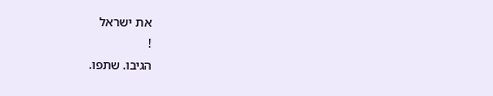את ישראל
!
הגיבו. שתפו.